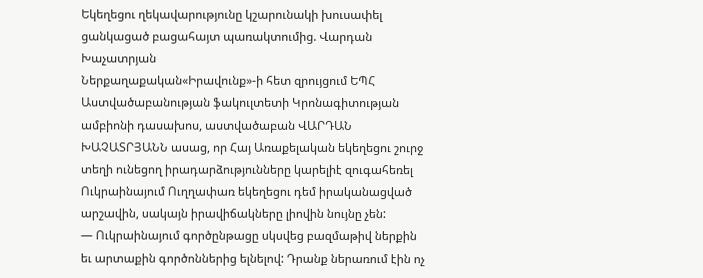Եկեղեցու ղեկավարությունը կշարունակի խուսափել ցանկացած բացահայտ պառակտումից. Վարդան Խաչատրյան
Ներքաղաքական«Իրավունք»-ի հետ զրույցում ԵՊՀ Աստվածաբանության ֆակուլտետի Կրոնագիտության ամբիոնի դասախոս, աստվածաբան ՎԱՐԴԱՆ ԽԱՉԱՏՐՅԱՆՆ ասաց, որ Հայ Առաքելական եկեղեցու շուրջ տեղի ունեցող իրադարձությունները կարելիէ զուգահեռել Ուկրաինայում Ուղղափառ եկեղեցու դեմ իրականացված արշավին, սակայն իրավիճակները լիովին նույնը չեն:
— Ուկրաինայում գործընթացը սկսվեց բազմաթիվ ներքին եւ արտաքին գործոններից ելնելով: Դրանք ներառում էին ոչ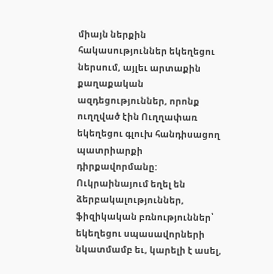միայն ներքին հակասություններ եկեղեցու ներսում, այլեւ արտաքին քաղաքական ազդեցություններ, որոնք ուղղված էին Ուղղափառ եկեղեցու գլուխ հանդիսացող պատրիարքի դիրքավորմանը:
Ուկրաինայում եղել են ձերբակալություններ, ֆիզիկական բռնություններ՝ եկեղեցու սպասավորների նկատմամբ եւ, կարելի է ասել,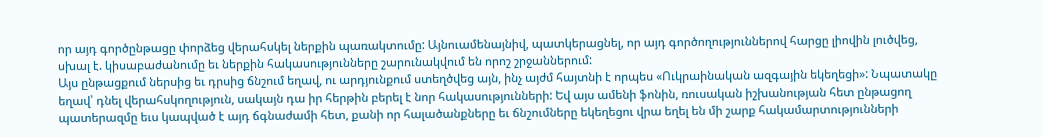որ այդ գործընթացը փորձեց վերահսկել ներքին պառակտումը: Այնուամենայնիվ, պատկերացնել, որ այդ գործողություններով հարցը լիովին լուծվեց, սխալ է. կիսաբաժանումը եւ ներքին հակասությունները շարունակվում են որոշ շրջաններում:
Այս ընթացքում ներսից եւ դրսից ճնշում եղավ, ու արդյունքում ստեղծվեց այն, ինչ այժմ հայտնի է որպես «Ուկրաինական ազգային եկեղեցի»: Նպատակը եղավ՝ դնել վերահսկողություն, սակայն դա իր հերթին բերել է նոր հակասությունների: Եվ այս ամենի ֆոնին, ռուսական իշխանության հետ ընթացող պատերազմը եւս կապված է այդ ճգնաժամի հետ, քանի որ հալածանքները եւ ճնշումները եկեղեցու վրա եղել են մի շարք հակամարտությունների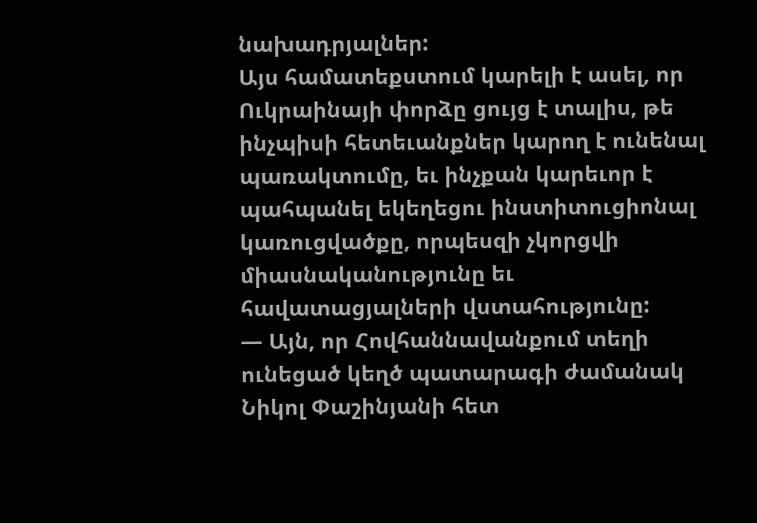նախադրյալներ:
Այս համատեքստում կարելի է ասել, որ Ուկրաինայի փորձը ցույց է տալիս, թե ինչպիսի հետեւանքներ կարող է ունենալ պառակտումը, եւ ինչքան կարեւոր է պահպանել եկեղեցու ինստիտուցիոնալ կառուցվածքը, որպեսզի չկորցվի միասնականությունը եւ հավատացյալների վստահությունը:
— Այն, որ Հովհաննավանքում տեղի ունեցած կեղծ պատարագի ժամանակ Նիկոլ Փաշինյանի հետ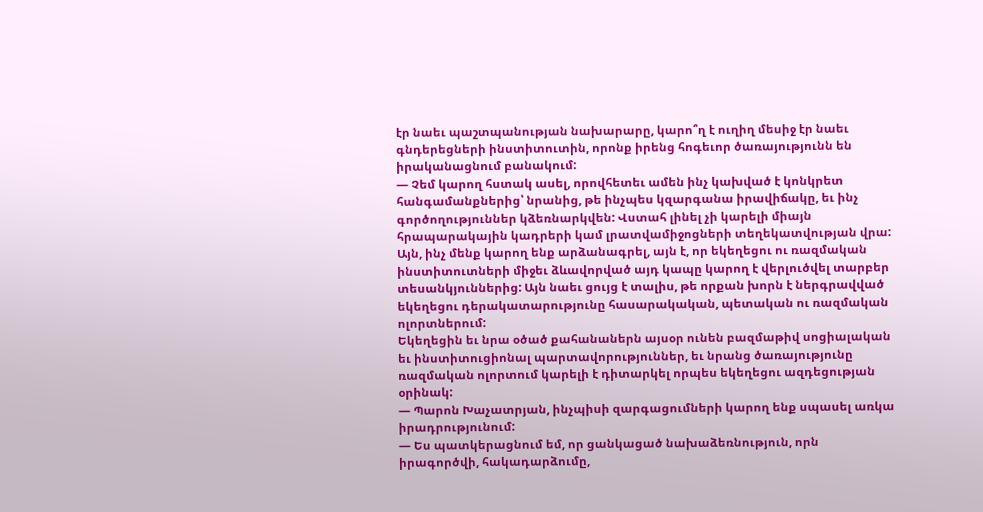էր նաեւ պաշտպանության նախարարը, կարո՞ղ է ուղիղ մեսիջ էր նաեւ գնդերեցների ինստիտուտին, որոնք իրենց հոգեւոր ծառայությունն են իրականացնում բանակում:
— Չեմ կարող հստակ ասել, որովհետեւ ամեն ինչ կախված է կոնկրետ հանգամանքներից՝ նրանից, թե ինչպես կզարգանա իրավիճակը, եւ ինչ գործողություններ կձեռնարկվեն: Վստահ լինել չի կարելի միայն հրապարակային կադրերի կամ լրատվամիջոցների տեղեկատվության վրա:
Այն, ինչ մենք կարող ենք արձանագրել, այն է, որ եկեղեցու ու ռազմական ինստիտուտների միջեւ ձևավորված այդ կապը կարող է վերլուծվել տարբեր տեսանկյուններից: Այն նաեւ ցույց է տալիս, թե որքան խորն է ներգրավված եկեղեցու դերակատարությունը հասարակական, պետական ու ռազմական ոլորտներում:
Եկեղեցին եւ նրա օծած քահանաներն այսօր ունեն բազմաթիվ սոցիալական եւ ինստիտուցիոնալ պարտավորություններ, եւ նրանց ծառայությունը ռազմական ոլորտում կարելի է դիտարկել որպես եկեղեցու ազդեցության օրինակ:
— Պարոն Խաչատրյան, ինչպիսի զարգացումների կարող ենք սպասել առկա իրադրությունում:
— Ես պատկերացնում եմ, որ ցանկացած նախաձեռնություն, որն իրագործվի, հակադարձումը,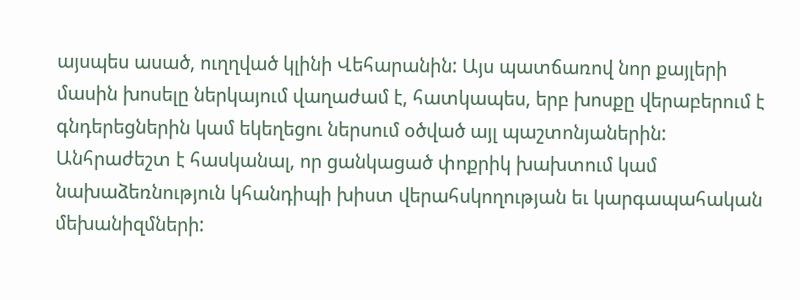այսպես ասած, ուղղված կլինի Վեհարանին: Այս պատճառով նոր քայլերի մասին խոսելը ներկայում վաղաժամ է, հատկապես, երբ խոսքը վերաբերում է գնդերեցներին կամ եկեղեցու ներսում օծված այլ պաշտոնյաներին:
Անհրաժեշտ է հասկանալ, որ ցանկացած փոքրիկ խախտում կամ նախաձեռնություն կհանդիպի խիստ վերահսկողության եւ կարգապահական մեխանիզմների: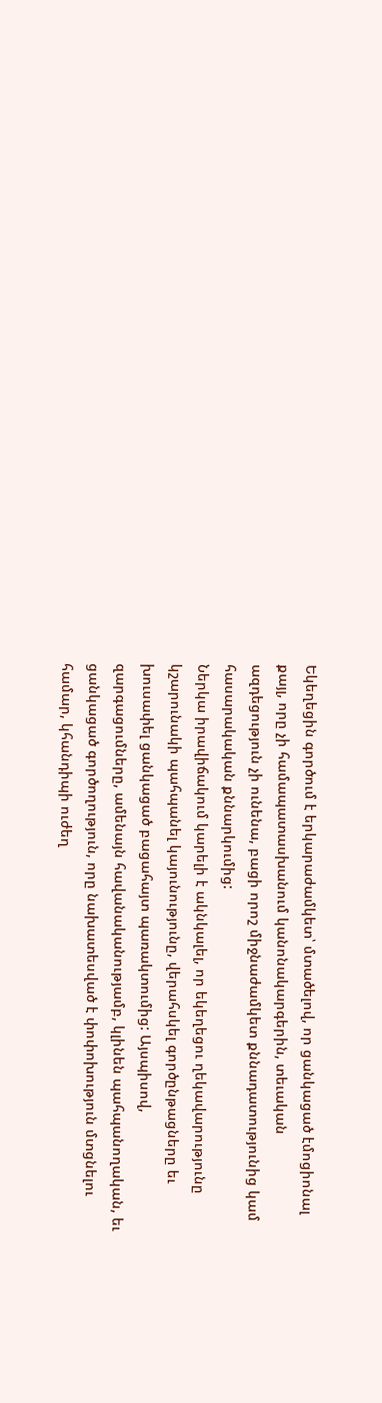Եկեղեցին գործում է երկարաժամկետ՝ մտածելով, որ ցանկացած էմոցիոնալ քայլ, որը չի համապատասխանում կանոնակարգերին, տեւական ազդեցություն չի ունենա, բացի որոշ միջնաժամկետ քննադատությունից կամ հասարակական քննարկումից:
Ներկա իրավիճակում կարելի է ակնկալել, որ եկեղեցու ղեկավարությունը կշարունակի պահպանել կայունությունը, վերահսկել գործընթացները եւ խուսափել ցանկացած բացահայտ պառակտումից: Այսպիսով, զարգացումները, ամենայն հավանականությամբ, կլինեն պահպանողական, եւ ցանկացած գործողություն, որը նախատեսված է փոփոխություն մտցնելու համար, կհանդիպի ուժեղ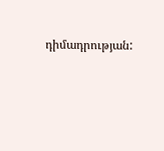դիմադրության: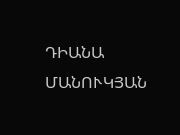ԴԻԱՆԱ ՄԱՆՈՒԿՅԱՆ